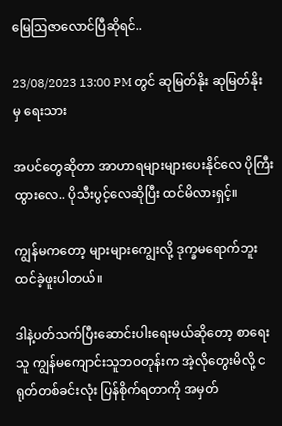မြေဩဇာလောင်ပြီဆိုရင်..

23/08/2023 13:00 PM တွင် ဆုမြတ်နိုး ဆုမြတ်နိုး မှ ရေးသား

အပင်တွေဆိုတာ အာဟာရများများပေးနိုင်လေ ပိုကြီးထွားလေ.. ပိုသီးပွင့်လေဆိုပြီး ထင်မိလားရှင့်။

ကျွန်မကတော့ များများကျွေးလို့ ဒုက္ခမရောက်ဘူးထင်ခဲ့ဖူးပါတယ်။

ဒါနဲ့ပတ်သက်ပြီးဆောင်းပါးရေးမယ်ဆိုတော့ စာရေးသူ ကျွန်မကျောင်းသူဘဝတုန်းက အဲ့လိုတွေးမိလို့ ငရုတ်တစ်ခင်းလုံး ပြန်စိုက်ရတာကို အမှတ်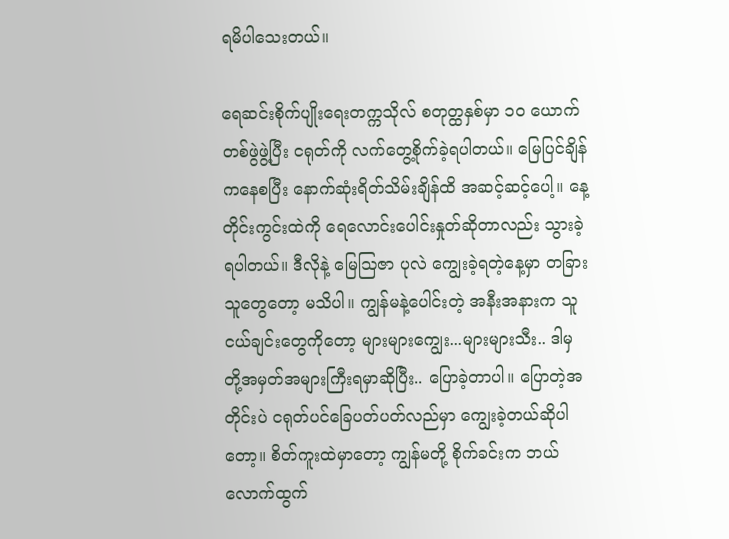ရမိပါသေးတယ်။

ရေဆင်းစိုက်ပျိုးရေးတက္ကသိုလ် စတုတ္ထနှစ်မှာ ၁၀ ယောက်တစ်ဖွဲဖွဲ့ပြီး ငရုတ်ကို လက်တွေ့စိုက်ခဲ့ရပါတယ်။ မြေပြင်ချိန်ကနေစပြီး နောက်ဆုံးရိတ်သိမ်းချိန်ထိ အဆင့်ဆင့်ပေါ့။ နေ့တိုင်းကွင်းထဲကို ရေလောင်းပေါင်းနှုတ်ဆိုတာလည်း သွားခဲ့ရပါတယ်။ ဒီလိုနဲ့ မြေဩဇာ ပုလဲ ကျွေးခဲ့ရတဲ့နေ့မှာ တခြားသူတွေတော့ မသိပါ။ ကျွန်မနဲ့ပေါင်းတဲ့ အနီးအနားက သူငယ်ချင်းတွေကိုတော့ များများကျွေး...များများသီး.. ဒါမှ တို့အမှတ်အများကြီးရမှာဆိုပြီး.. ပြောခဲ့တာပါ။ ပြောတဲ့အတိုင်းပဲ ငရုတ်ပင်ခြေပတ်ပတ်လည်မှာ ကျွေးခဲ့တယ်ဆိုပါတော့။ စိတ်ကူးထဲမှာတော့ ကျွန်မတို့ စိုက်ခင်းက ဘယ်လောက်ထွက်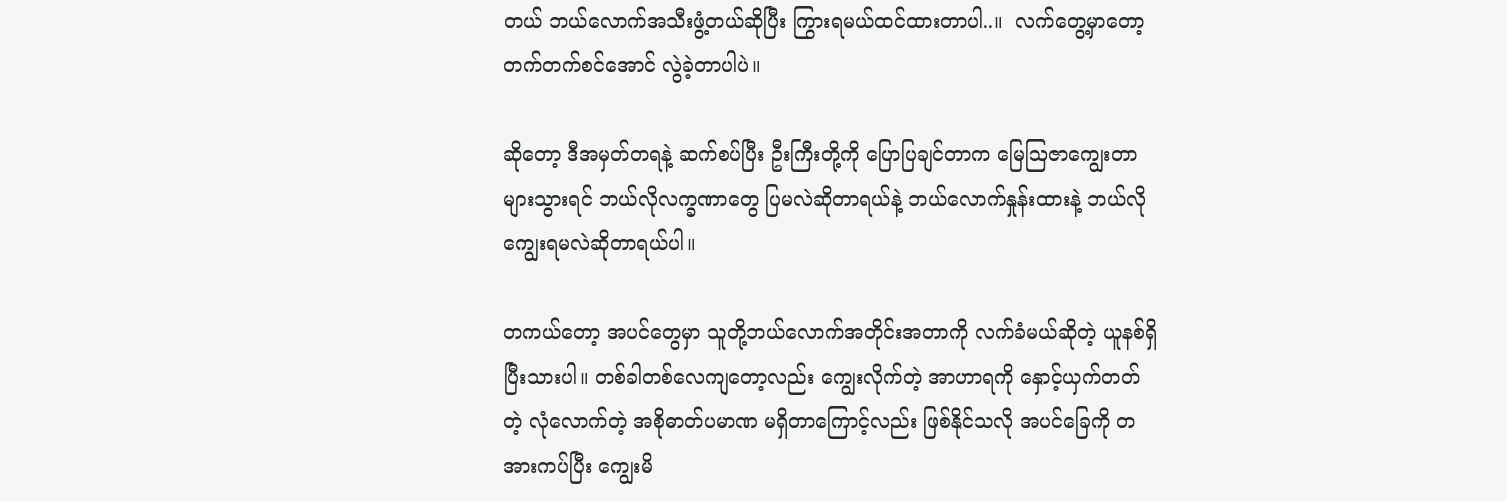တယ် ဘယ်လောက်အသီးဖွံ့တယ်ဆိုပြီး ကြွားရမယ်ထင်ထားတာပါ..။  လက်တွေ့မှာတော့ တက်တက်စင်အောင် လွဲခဲ့တာပါပဲ။

ဆိုတော့ ဒီအမှတ်တရနဲ့ ဆက်စပ်ပြီး ဦးကြီးတို့ကို ပြောပြချင်တာက မြေဩဇာကျွေးတာများသွားရင် ဘယ်လိုလက္ခဏာတွေ ပြမလဲဆိုတာရယ်နဲ့ ဘယ်လောက်နှုန်းထားနဲ့ ဘယ်လိုကျွေးရမလဲဆိုတာရယ်ပါ။

တကယ်တော့ အပင်တွေမှာ သူတို့ဘယ်လောက်အတိုင်းအတာကို လက်ခံမယ်ဆိုတဲ့ ယူနစ်ရှိပြီးသားပါ။ တစ်ခါတစ်လေကျတော့လည်း ကျွေးလိုက်တဲ့ အာဟာရကို နှောင့်ယှက်တတ်တဲ့ လုံလောက်တဲ့ အစိုဓာတ်ပမာဏ မရှိတာကြောင့်လည်း ဖြစ်နိုင်သလို အပင်ခြေကို တအားကပ်ပြီး ကျွေးမိ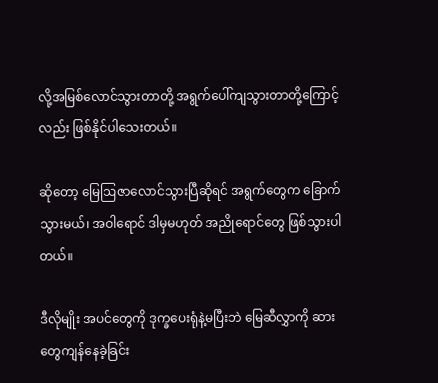လို့အမြစ်လောင်သွားတာတို့ အရွက်ပေါ်ကျသွားတာတို့ကြောင့်လည်း ဖြစ်နိုင်ပါသေးတယ်။

ဆိုတော့ မြေဩဇာလောင်သွားပြီဆိုရင် အရွက်တွေက ခြောက်သွားမယ်၊ အဝါရောင် ဒါမှမဟုတ် အညိုရောင်တွေ ဖြစ်သွားပါတယ်။

ဒီလိုမျိုး အပင်တွေကို ဒုက္ခပေးရုံနဲ့မပြီးဘဲ မြေဆီလွှာကို ဆားတွေကျန်နေခဲ့ခြင်း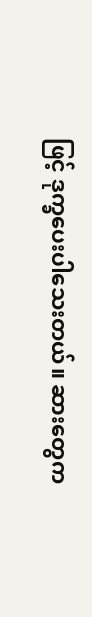ဖြင့် ဒုက္ခပေးပါသေးတယ်။ ဆားတွေက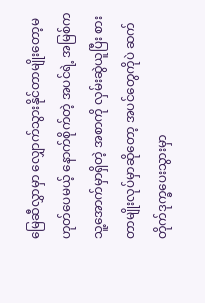မြေဆီလွှာမှာ လျှောက်သွားနိုင်တာမျိုးတော့မဟုတ်ပေမယ့် နောက်စိုက်တဲ့ အပင်ရဲ့ အမြစ်က သူ့အောက်မှာရှိတဲ့ အစာကို လှမ်းဆွဲယူပြီး စားတာမျိုးလုပ်မှာဆိုတော့ အပင်တွေကိုပဲ ဆက်တိုက်ဒုက္ခပေးသွားမှာ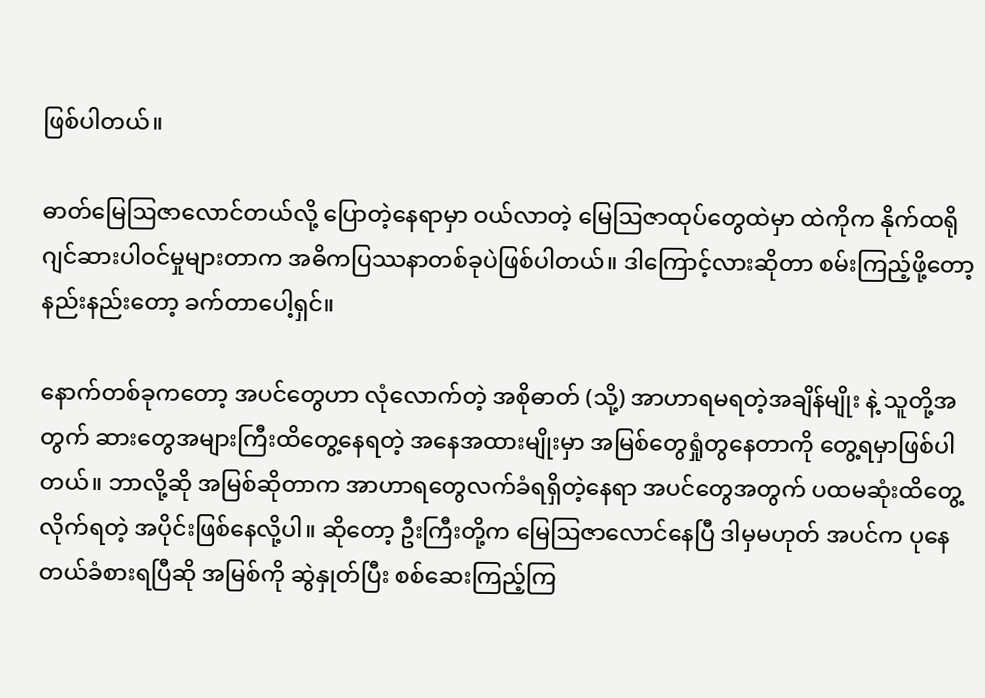ဖြစ်ပါတယ်။

ဓာတ်မြေဩဇာလောင်တယ်လို့ ပြောတဲ့နေရာမှာ ဝယ်လာတဲ့ မြေဩဇာထုပ်တွေထဲမှာ ထဲကိုက နိုက်ထရိုဂျင်ဆားပါဝင်မှုများတာက အဓိကပြဿနာတစ်ခုပဲဖြစ်ပါတယ်။ ဒါကြောင့်လားဆိုတာ စမ်းကြည့်ဖို့တော့ နည်းနည်းတော့ ခက်တာပေါ့ရှင်။

နောက်တစ်ခုကတော့ အပင်တွေဟာ လုံလောက်တဲ့ အစိုဓာတ် (သို့) အာဟာရမရတဲ့အချိန်မျိုး နဲ့ သူတို့အတွက် ဆားတွေအများကြီးထိတွေ့နေရတဲ့ အနေအထားမျိုးမှာ အမြစ်တွေရှုံတွနေတာကို တွေ့ရမှာဖြစ်ပါတယ်။ ဘာလို့ဆို အမြစ်ဆိုတာက အာဟာရတွေလက်ခံရရှိတဲ့နေရာ အပင်တွေအတွက် ပထမဆုံးထိတွေ့လိုက်ရတဲ့ အပိုင်းဖြစ်နေလို့ပါ။ ဆိုတော့ ဦးကြီးတို့က မြေဩဇာလောင်နေပြီ ဒါမှမဟုတ် အပင်က ပုနေတယ်ခံစားရပြီဆို အမြစ်ကို ဆွဲနှုတ်ပြီး စစ်ဆေးကြည့်ကြ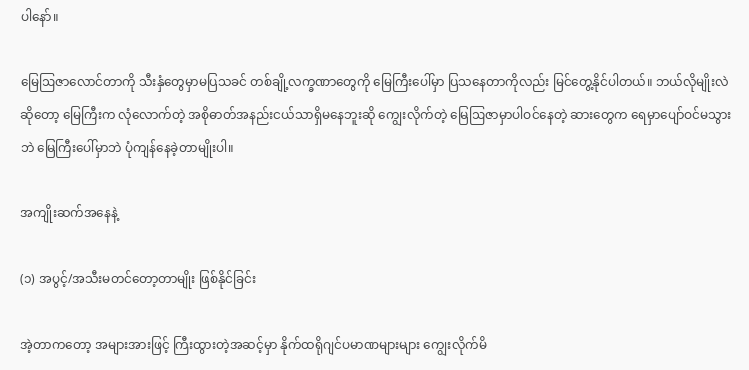ပါနော်။

မြေဩဇာလောင်တာကို သီးနှံတွေမှာမပြသခင် တစ်ချို့လက္ခဏာတွေကို မြေကြီးပေါ်မှာ ပြသနေတာကိုလည်း မြင်တွေ့နိုင်ပါတယ်။ ဘယ်လိုမျိုးလဲဆိုတော့ မြေကြီးက လုံလောက်တဲ့ အစိုဓာတ်အနည်းငယ်သာရှိမနေဘူးဆို ကျွေးလိုက်တဲ့ မြေဩဇာမှာပါဝင်နေတဲ့ ဆားတွေက ရေမှာပျော်ဝင်မသွားဘဲ မြေကြီးပေါ်မှာဘဲ ပုံကျန်နေခဲ့တာမျိုးပါ။

အကျိုးဆက်အနေနဲ့

(၁) အပွင့်/အသီးမတင်တော့တာမျိုး ဖြစ်နိုင်ခြင်း

အဲ့တာကတော့ အများအားဖြင့် ကြီးထွားတဲ့အဆင့်မှာ နိုက်ထရိုဂျင်ပမာဏများများ ကျွေးလိုက်မိ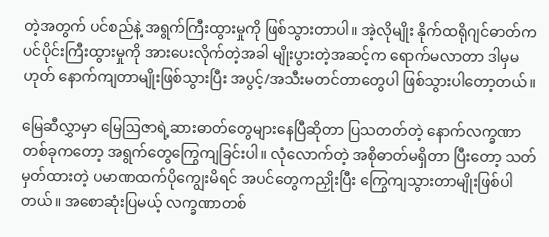တဲ့အတွက် ပင်စည်နဲ့ အရွက်ကြီးထွားမှုကို ဖြစ်သွားတာပါ။ အဲ့လိုမျိုး နိုက်ထရိုဂျင်ဓာတ်က ပင်ပိုင်းကြီးထွားမှုကို အားပေးလိုက်တဲ့အခါ မျိုးပွားတဲ့အဆင့်က ရောက်မလာတာ ဒါမှမဟုတ် နောက်ကျတာမျိုးဖြစ်သွားပြီး အပွင့်/အသီးမတင်တာတွေပါ ဖြစ်သွားပါတော့တယ်။

မြေဆီလွှာမှာ မြေဩဇာရဲ့ဆားဓာတ်တွေများနေပြီဆိုတာ ပြသတတ်တဲ့ နောက်လက္ခဏာ တစ်ခုကတော့ အရွက်တွေကြွေကျခြင်းပါ။ လုံလောက်တဲ့ အစိုဓာတ်မရှိတာ ပြီးတော့ သတ်မှတ်ထားတဲ့ ပမာဏထက်ပိုကျွေးမိရင် အပင်တွေကညှိုးပြီး ကြွေကျသွားတာမျိုးဖြစ်ပါတယ်။ အစောဆုံးပြမယ့် လက္ခဏာတစ်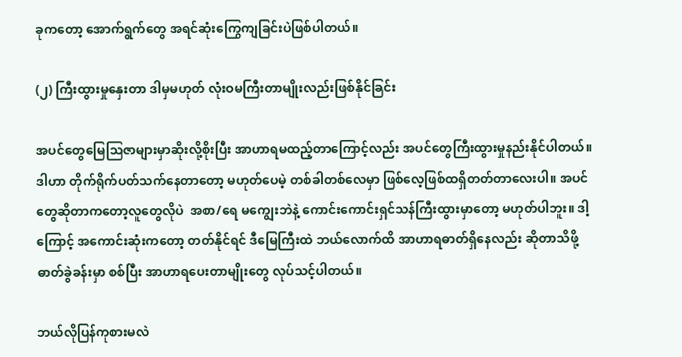ခုကတော့ အောက်ရွက်တွေ အရင်ဆုံးကြွေကျခြင်းပဲဖြစ်ပါတယ်။

(၂) ကြီးထွားမှုနှေးတာ ဒါမှမဟုတ် လုံးဝမကြီးတာမျိုးလည်းဖြစ်နိုင်ခြင်း

အပင်တွေမြေဩဇာများမှာဆိုးလို့စိုးပြီး အာဟာရမထည့်တာကြောင့်လည်း အပင်တွေကြီးထွားမှုနည်းနိုင်ပါတယ်။ ဒါဟာ တိုက်ရိုက်ပတ်သက်နေတာတော့ မဟုတ်ပေမဲ့ တစ်ခါတစ်လေမှာ ဖြစ်လေ့ဖြစ်ထရှိတတ်တာလေးပါ။ အပင်တွေဆိုတာကတော့လူတွေလိုပဲ  အစာ/ရေ မကျွေးဘဲနဲ့ ကောင်းကောင်းရှင်သန်ကြီးထွားမှာတော့ မဟုတ်ပါဘူး။ ဒါ့ကြောင့် အကောင်းဆုံးကတော့ တတ်နိုင်ရင် ဒီမြေကြီးထဲ ဘယ်လောက်ထိ အာဟာရဓာတ်ရှိနေလည်း ဆိုတာသိဖို့ ဓာတ်ခွဲခန်းမှာ စစ်ပြီး အာဟာရပေးတာမျိုးတွေ လုပ်သင့်ပါတယ်။

ဘယ်လိုပြန်ကုစားမလဲ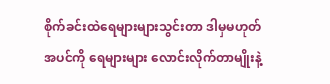စိုက်ခင်းထဲရေများများသွင်းတာ ဒါမှမဟုတ် အပင်ကို ရေများများ လောင်းလိုက်တာမျိုးနဲ့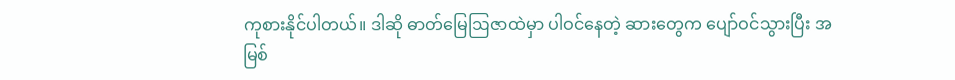ကုစားနိုင်ပါတယ်။ ဒါဆို ဓာတ်မြေဩဇာထဲမှာ ပါဝင်နေတဲ့ ဆားတွေက ပျော်ဝင်သွားပြီး အမြစ်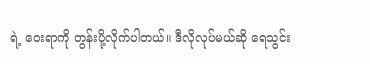ရဲ့ ဝေးရာကို တွန်းပို့လိုက်ပါတယ်။ ဒီလိုလုပ်မယ်ဆို ရေသွင်း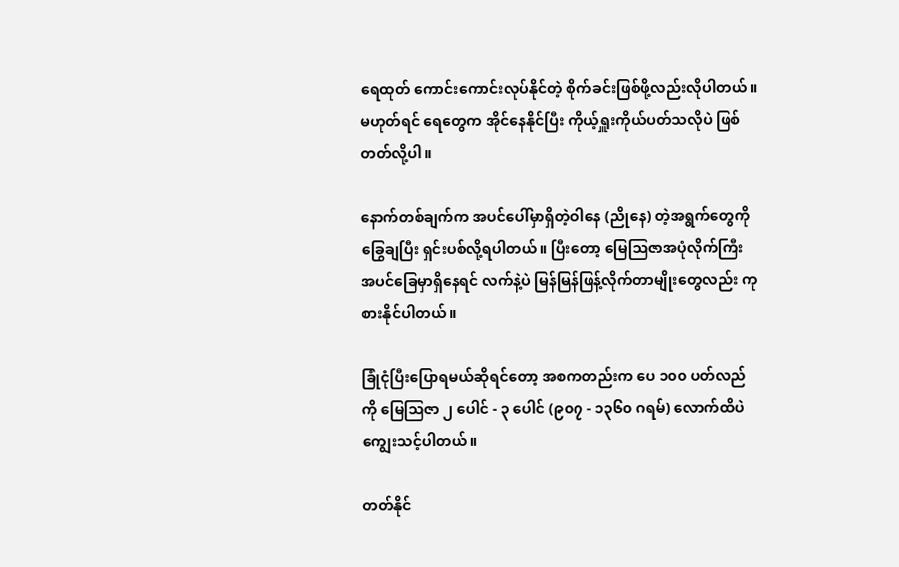ရေထုတ် ကောင်းကောင်းလုပ်နိုင်တဲ့ စိုက်ခင်းဖြစ်ဖို့လည်းလိုပါတယ်။ မဟုတ်ရင် ရေတွေက အိုင်နေနိုင်ပြီး ကိုယ့်ရှူးကိုယ်ပတ်သလိုပဲ ဖြစ်တတ်လို့ပါ။

နောက်တစ်ချက်က အပင်ပေါ်မှာရှိတဲ့ဝါနေ (ညိုနေ) တဲ့အရွက်တွေကို ခြွေချပြီး ရှင်းပစ်လို့ရပါတယ်။ ပြီးတော့ မြေဩဇာအပုံလိုက်ကြီး အပင်ခြေမှာရှိနေရင် လက်နဲ့ပဲ မြန်မြန်ဖြန့်လိုက်တာမျိုးတွေလည်း ကုစားနိုင်ပါတယ်။

ခြုံငုံပြီးပြောရမယ်ဆိုရင်တော့ အစကတည်းက ပေ ၁၀၀ ပတ်လည်ကို မြေဩဇာ ၂ ပေါင် - ၃ ပေါင် (၉၀၇ - ၁၃၆၀ ဂရမ်) လောက်ထိပဲ ကျွေးသင့်ပါတယ်။

တတ်နိုင်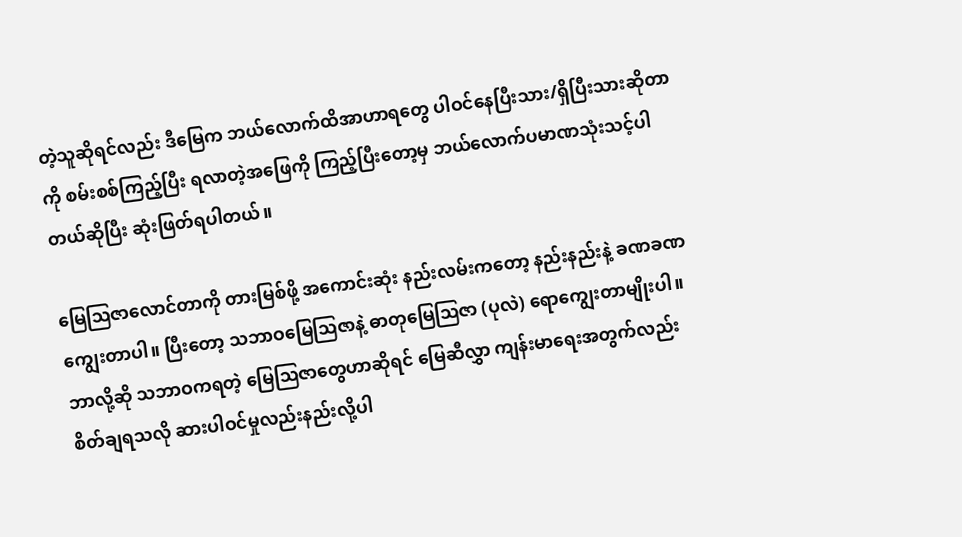တဲ့သူဆိုရင်လည်း ဒီမြေက ဘယ်လောက်ထိအာဟာရတွေ ပါဝင်နေပြီးသား/ရှိပြီးသားဆိုတာကို စမ်းစစ်ကြည့်ပြီး ရလာတဲ့အဖြေကို ကြည့်ပြီးတော့မှ ဘယ်လောက်ပမာဏသုံးသင့်ပါတယ်ဆိုပြီး ဆုံးဖြတ်ရပါတယ်။

မြေဩဇာလောင်တာကို တားမြစ်ဖို့ အကောင်းဆုံး နည်းလမ်းကတော့ နည်းနည်းနဲ့ ခဏခဏကျွေးတာပါ။ ပြီးတော့ သဘာဝမြေဩဇာနဲ့ ဓာတုမြေဩဇာ (ပုလဲ) ရောကျွေးတာမျိုးပါ။
ဘာလို့ဆို သဘာဝကရတဲ့ မြေဩဇာတွေဟာဆိုရင် မြေဆီလွှာ ကျန်းမာရေးအတွက်လည်း စိတ်ချရသလို ဆားပါဝင်မှုလည်းနည်းလို့ပါ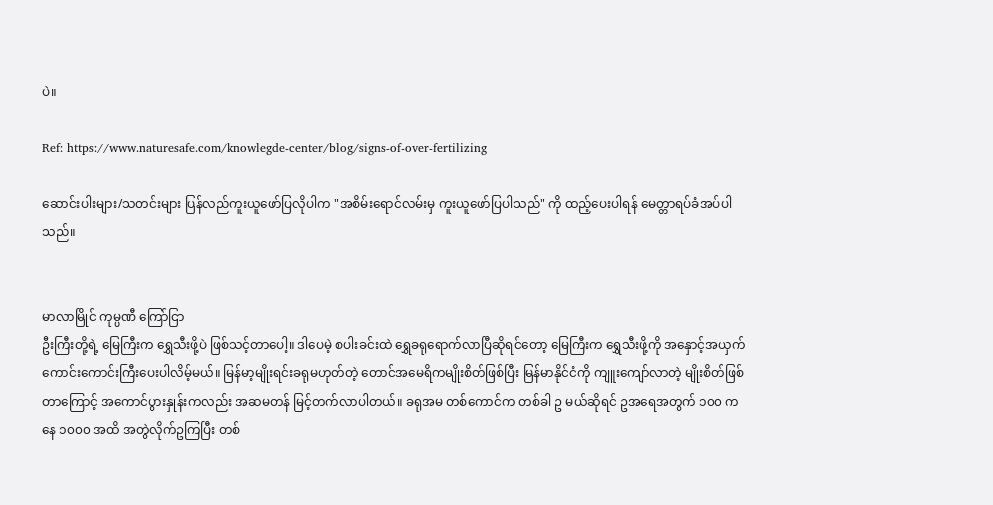ပဲ။

Ref: https://www.naturesafe.com/knowlegde-center/blog/signs-of-over-fertilizing

ဆောင်းပါးများ/သတင်းများ ပြန်လည်ကူးယူဖော်ပြလိုပါက "အစိမ်းရောင်လမ်းမှ ကူးယူဖော်ပြပါသည်" ကို ထည့်ပေးပါရန် မေတ္တာရပ်ခံအပ်ပါသည်။


မာလာမြိုင် ကုမ္ပဏီ ကြော်ငြာ
ဦးကြီးတို့ရဲ့ မြေကြီးက ရွှေသီးဖို့ပဲ ဖြစ်သင့်တာပေါ့။ ဒါပေမဲ့ စပါးခင်းထဲ ရွှေခရုရောက်လာပြီဆိုရင်တော့ မြေကြီးက ရွှေသီးဖို့ကို အနှောင့်အယှက် ကောင်းကောင်းကြီးပေးပါလိမ့်မယ်။ မြန်မာ့မျိုးရင်းခရုမဟုတ်တဲ့ တောင်အမေရိကမျိုးစိတ်ဖြစ်ပြီး မြန်မာနိုင်ငံကို ကျူးကျော်လာတဲ့ မျိုးစိတ်ဖြစ်တာကြောင့် အကောင်ပွားနှုန်းကလည်း အဆမတန် မြင့်တက်လာပါတယ်။ ခရုအမ တစ်ကောင်က တစ်ခါ ဥ မယ်ဆိုရင် ဥအရေအတွက် ၁၀၀ ကနေ ၁၀၀၀ အထိ အတွဲလိုက်ဥကြပြီး တစ်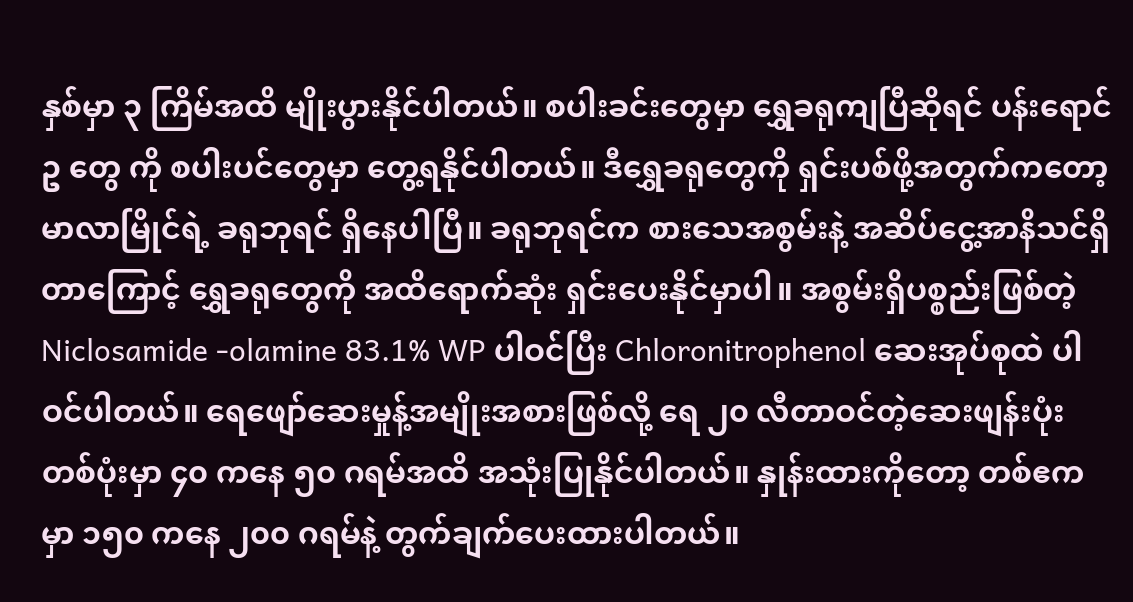နှစ်မှာ ၃ ကြိမ်အထိ မျိုးပွားနိုင်ပါတယ်။ စပါးခင်းတွေမှာ ရွှေခရုကျပြီဆိုရင် ပန်းရောင် ဥ တွေ ကို စပါးပင်တွေမှာ တွေ့ရနိုင်ပါတယ်။ ဒီရွှေခရုတွေကို ရှင်းပစ်ဖို့အတွက်ကတော့ မာလာမြိုင်ရဲ့ ခရုဘုရင် ရှိနေပါပြီ။ ခရုဘုရင်က စားသေအစွမ်းနဲ့ အဆိပ်ငွေ့အာနိသင်ရှိတာကြောင့် ရွှေခရုတွေကို အထိရောက်ဆုံး ရှင်းပေးနိုင်မှာပါ။ အစွမ်းရှိပစ္စည်းဖြစ်တဲ့ Niclosamide -olamine 83.1% WP ပါဝင်ပြီး Chloronitrophenol ဆေးအုပ်စုထဲ ပါဝင်ပါတယ်။ ရေဖျော်ဆေးမှုန့်အမျိုးအစားဖြစ်လို့ ရေ ၂၀ လီတာဝင်တဲ့ဆေးဖျန်းပုံး တစ်ပုံးမှာ ၄၀ ကနေ ၅၀ ဂရမ်အထိ အသုံးပြုနိုင်ပါတယ်။ နှုန်းထားကိုတော့ တစ်ဧကမှာ ၁၅၀ ကနေ ၂၀၀ ဂရမ်နဲ့ တွက်ချက်ပေးထားပါတယ်။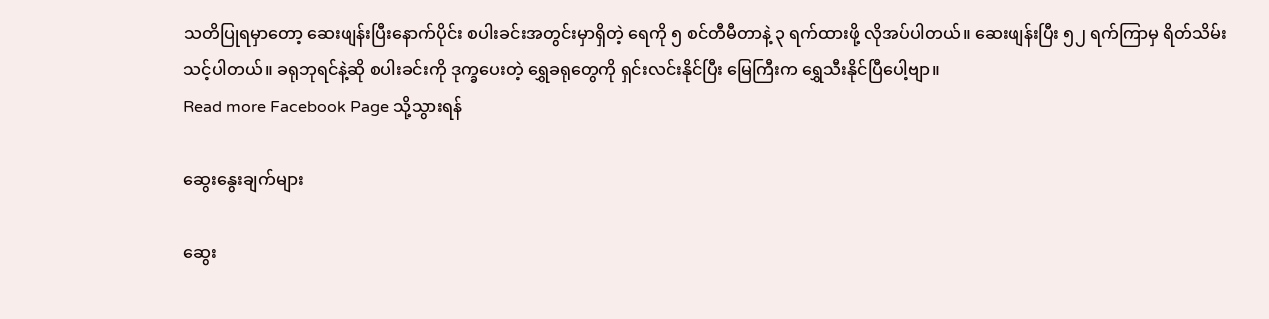သတိပြုရမှာတော့ ဆေးဖျန်းပြီးနောက်ပိုင်း စပါးခင်းအတွင်းမှာရှိတဲ့ ရေကို ၅ စင်တီမီတာနဲ့ ၃ ရက်ထားဖို့ လိုအပ်ပါတယ်။ ဆေးဖျန်းပြီး ၅၂ ရက်ကြာမှ ရိတ်သိမ်းသင့်ပါတယ်။ ခရုဘုရင်နဲ့ဆို စပါးခင်းကို ဒုက္ခပေးတဲ့ ရွှေခရုတွေကို ရှင်းလင်းနိုင်ပြီး မြေကြီးက ရွှေသီးနိုင်ပြီပေါ့ဗျာ။
Read more Facebook Page သို့သွားရန်

ဆွေးနွေးချက်များ

ဆွေး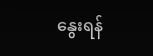နွေးရန်